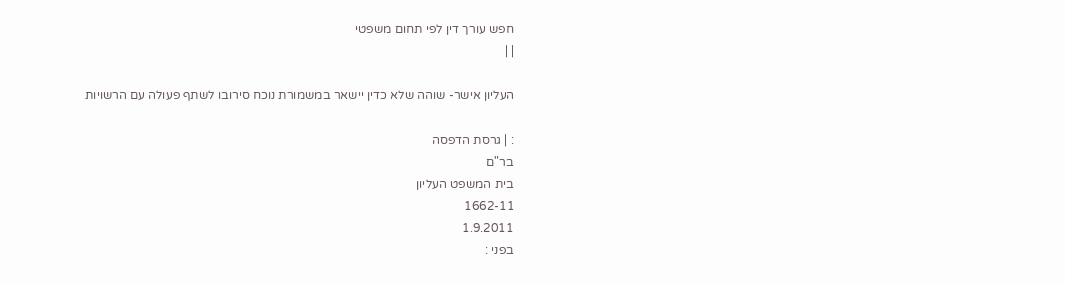חפש עורך דין לפי תחום משפטי
| |

העליון אישר- שוהה שלא כדין יישאר במשמורת נוכח סירובו לשתף פעולה עם הרשויות

: | גרסת הדפסה
בר"ם
בית המשפט העליון
1662-11
1.9.2011
בפני :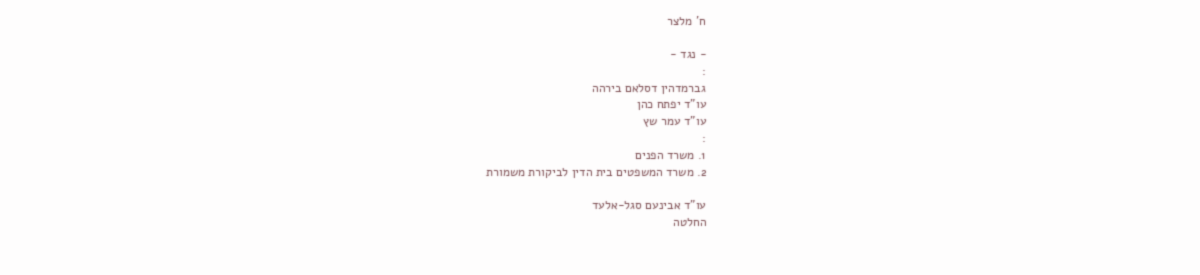ח' מלצר

- נגד -
:
גברמדהין דסלאם בירהה
עו"ד יפתח כהן
עו"ד עמר שץ
:
1. משרד הפנים
2. משרד המשפטים בית הדין לביקורת משמורת

עו"ד אבינעם סגל-אלעד
החלטה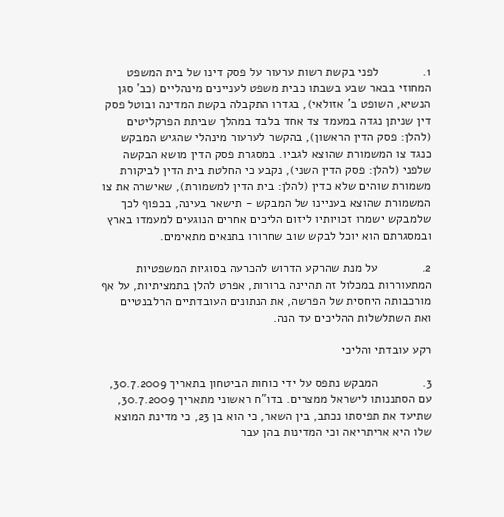1.             לפני בקשת רשות ערעור על פסק דינו של בית המשפט המחוזי בבאר שבע בשבתו כבית משפט לעניינים מינהליים (כב' סגן הנשיא, השופט ב' אזולאי), בגדרו התקבלה בקשת המדינה ובוטל פסק דין שניתן נגדה במעמד צד אחד בלבד במהלך שביתת הפרקליטים (להלן: פסק הדין הראשון), בהקשר לערעור מינהלי שהגיש המבקש כנגד צו המשמורת שהוצא לגביו. במסגרת פסק הדין מושא הבקשה שלפני (להלן: פסק הדין השני), נקבע כי החלטת בית הדין לביקורת משמורת שוהים שלא כדין (להלן: בית הדין למשמורת), שאישרה את צו המשמורת שהוצא בעניינו של המבקש - תישאר בעינה, בכפוף לכך שלמבקש ישמרו זכויותיו ליזום הליכים אחרים הנוגעים למעמדו בארץ ובמסגרתם הוא יוכל לבקש שוב שחרורו בתנאים מתאימים.

2.             על מנת שהרקע הדרוש להכרעה בסוגיות המשפטיות המתעוררות במכלול זה תהיינה ברורות, אפרט להלן בתמציתיות, על אף מורכבותה היחסית של הפרשה, את הנתונים העובדתיים הרלבנטיים ואת השתלשלות ההליכים עד הנה.

רקע עובדתי והליכי

3.             המבקש נתפס על ידי כוחות הביטחון בתאריך 30.7.2009, עם הסתננותו לישראל ממצרים. בדו"ח ראשוני מתאריך 30.7.2009, שתיעד את תפיסתו נכתב, בין השאר, כי הוא בן 23, כי מדינת המוצא שלו היא אריתריאה וכי המדינות בהן עבר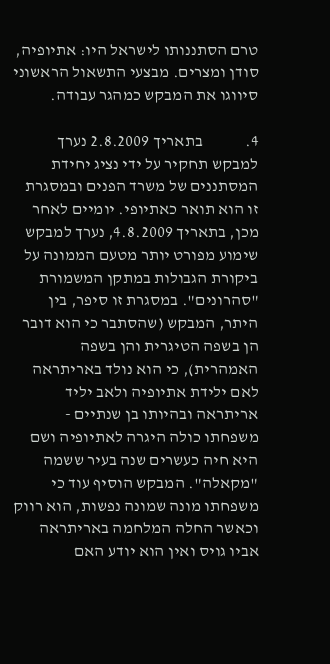טרם הסתננותו לישראל היו: אתיופיה, סודן ומצרים. מבצעי התשאול הראשוני סיווגו את המבקש כמהגר עבודה.

4.             בתאריך 2.8.2009 נערך למבקש תחקיר על ידי נציג יחידת המסתננים של משרד הפנים ובמסגרת זו הוא תואר כאתיופי. יומיים לאחר מכן, בתאריך 4.8.2009, נערך למבקש שימוע מפורט יותר מטעם הממונה על ביקורת הגבולות במתקן המשמורת "סהרונים". במסגרת זו סיפר, בין היתר, המבקש (שהסתבר כי הוא דובר הן בשפה הטיגרית והן בשפה האמהרית), כי הוא נולד באריתראה לאם ילידת אתיופיה ולאב יליד אריתראה ובהיותו בן שנתיים - משפחתו כולה היגרה לאתיופיה ושם היא חיה כעשרים שנה בעיר ששמה "מקאלה". המבקש הוסיף עוד כי משפחתו מונה שמונה נפשות, הוא רווק וכאשר החלה המלחמה באריתראה אביו גויס ואין הוא יודע האם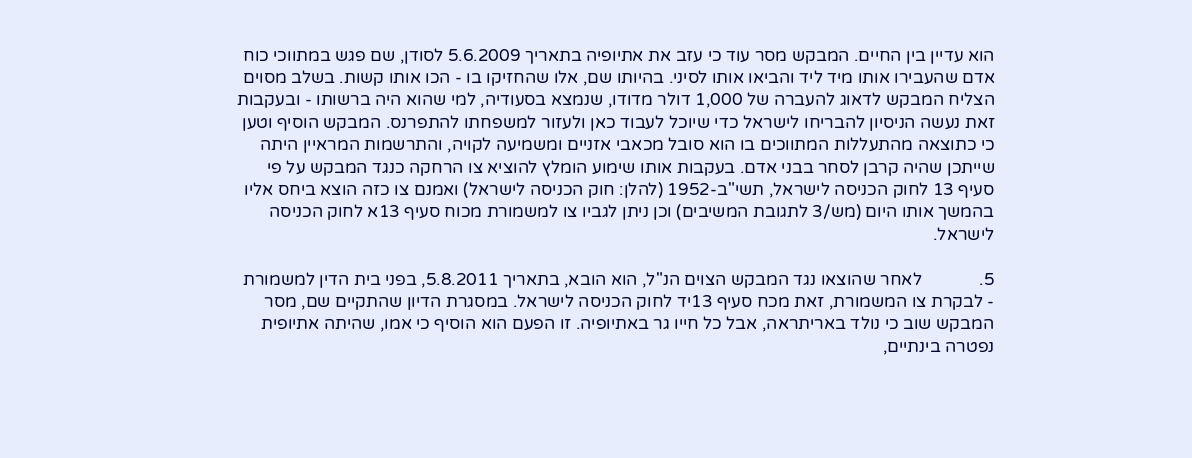הוא עדיין בין החיים. המבקש מסר עוד כי עזב את אתיופיה בתאריך 5.6.2009 לסודן, שם פגש במתווכי כוח אדם שהעבירו אותו מיד ליד והביאו אותו לסיני. בהיותו שם, אלו שהחזיקו בו - הכו אותו קשות. בשלב מסוים הצליח המבקש לדאוג להעברה של 1,000 דולר מדודו, שנמצא בסעודיה, למי שהוא היה ברשותו - ובעקבות זאת נעשה הניסיון להבריחו לישראל כדי שיוכל לעבוד כאן ולעזור למשפחתו להתפרנס. המבקש הוסיף וטען כי כתוצאה מהתעללות המתווכים בו הוא סובל מכאבי אזניים ומשמיעה לקויה, והתרשמות המראיין היתה שייתכן שהיה קרבן לסחר בבני אדם. בעקבות אותו שימוע הומלץ להוציא צו הרחקה כנגד המבקש על פי סעיף 13 לחוק הכניסה לישראל, תשי"ב-1952 (להלן: חוק הכניסה לישראל) ואמנם צו כזה הוצא ביחס אליו בהמשך אותו היום (מש/3 לתגובת המשיבים) וכן ניתן לגביו צו למשמורת מכוח סעיף 13א לחוק הכניסה לישראל.

5.             לאחר שהוצאו נגד המבקש הצוים הנ"ל, הוא הובא, בתאריך 5.8.2011, בפני בית הדין למשמורת - לבקרת צו המשמורת, זאת מכח סעיף 13יד לחוק הכניסה לישראל. במסגרת הדיון שהתקיים שם, מסר המבקש שוב כי נולד באריתראה, אבל כל חייו גר באתיופיה. זו הפעם הוא הוסיף כי אמו, שהיתה אתיופית נפטרה בינתיים,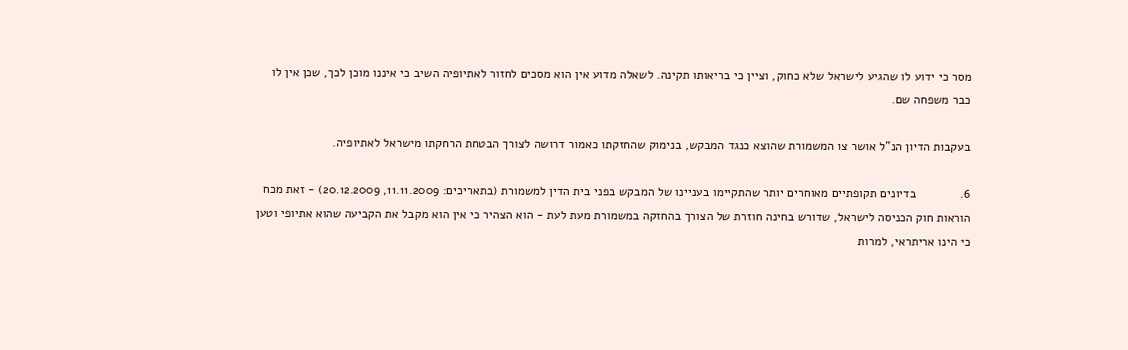מסר כי ידוע לו שהגיע לישראל שלא כחוק, וציין כי בריאותו תקינה. לשאלה מדוע אין הוא מסכים לחזור לאתיופיה השיב כי איננו מוכן לכך, שכן אין לו כבר משפחה שם.

בעקבות הדיון הנ"ל אושר צו המשמורת שהוצא כנגד המבקש, בנימוק שהחזקתו כאמור דרושה לצורך הבטחת הרחקתו מישראל לאתיופיה.

6.             בדיונים תקופתיים מאוחרים יותר שהתקיימו בעניינו של המבקש בפני בית הדין למשמורת (בתאריכים: 11.11.2009, 20.12.2009) - זאת מכח הוראות חוק הכניסה לישראל, שדורש בחינה חוזרת של הצורך בהחזקה במשמורת מעת לעת - הוא הצהיר כי אין הוא מקבל את הקביעה שהוא אתיופי וטען כי הינו אריתראי, למרות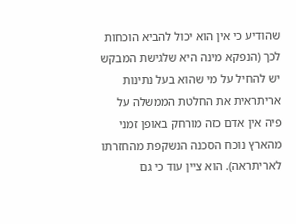שהודיע כי אין הוא יכול להביא הוכחות לכך (הנפקא מינה היא שלגישת המבקש יש להחיל על מי שהוא בעל נתינות אריתראית את החלטת הממשלה על פיה אין אדם כזה מורחק באופן זמני מהארץ נוכח הסכנה הנשקפת מהחזרתו לאריתראה). הוא ציין עוד כי גם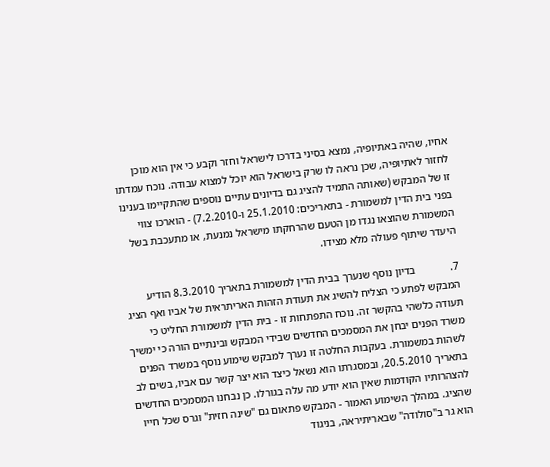אחיו, שהיה באתיופיה, נמצא בסיני בדרכו לישראל וחזר וקבע כי אין הוא מוכן לחזור לאתיופיה, שכן נראה לו שרק בישראל הוא יוכל למצוא עבודה. נוכח עמדתו זו של המבקש (שאותה התמיד להציג גם בדיונים עתיים נוספים שהתקיימו בענינו בפני בית הדין למשמורת - בתאריכים: 25.1.2010 ו-7.2.2010) - הוארכו צווי המשמורת שהוצאו נגדו מן הטעם שהרחקתו מישראל נמנעת, או מתעכבת בשל היעדר שיתוף פעולה מלא מצידו.

7.             בדיון נוסף שנערך בבית הדין למשמורת בתאריך 8.3.2010 הודיע המבקש לפתע כי הצליח להשיג את תעודת הזהות האריתראית של אביו ואף הציג תעודה כלשהי בהקשר זה. נוכח התפתחות זו - בית הדין למשמורת החליט כי משרד הפנים יבחן את המסמכים החדשים שבידי המבקש ובינתיים הורה כי ימשיך לשהות במשמורת. בעקבות החלטה זו נערך למבקש שימוע נוסף במשרד הפנים בתאריך 20.5.2010, ובמסגרתו הוא נשאל כיצד הוא יצר קשר עם אביו, בשים לב להצהרותיו הקודמות שאין הוא יודע מה עלה בגורלו. כן נבחנו המסמכים החדשים שהציג. במהלך השימוע האמור - המבקש פתאום גם "שינה חזית" וגרס שכל חייו הוא גר ב"סולודה" שבאריתיראה, בניגוד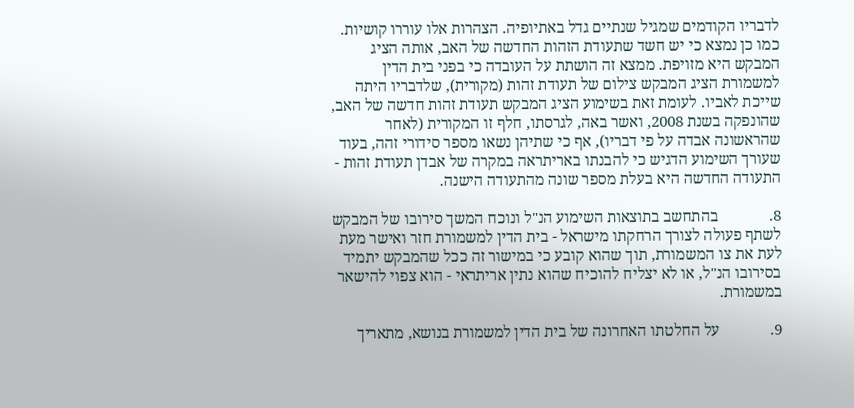לדבריו הקודמים שמגיל שנתיים גדל באתיופיה. הצהרות אלו עוררו קושיות. כמו כן נמצא כי יש חשד שתעודת הזהות החדשה של האב, אותה הציג המבקש היא מזויפת. ממצא זה הושתת על העובדה כי בפני בית הדין למשמורת הציג המבקש צילום של תעודת זהות (מקורית), שלדבריו היתה שייכת לאביו. לעומת זאת בשימוע הציג המבקש תעודת זהות חדשה של האב, שהונפקה בשנת 2008, ואשר באה, לגרסתו, חלף זו המקורית (לאחר שהראשונה אבדה על פי דבריו), אף כי שתיהן נשאו מספר סידורי זהה, בעוד שעורך השימוע הדגיש כי להבנתו באריתראה במקרה של אבדן תעודת זהות - התעודה החדשה היא בעלת מספר שונה מהתעודה הישנה.

8.             בהתחשב בתוצאות השימוע הנ"ל ונוכח המשך סירובו של המבקש לשתף פעולה לצורך הרחקתו מישראל - בית הדין למשמורת חזר ואישר מעת לעת את צו המשמורת, תוך שהוא קובע כי במישור זה ככל שהמבקש יתמיד בסירובו הנ"ל, או לא יצליח להוכיח שהוא נתין אריתראי - הוא צפוי להישאר במשמורת.

9.             על החלטתו האחרונה של בית הדין למשמורת בנושא, מתאריך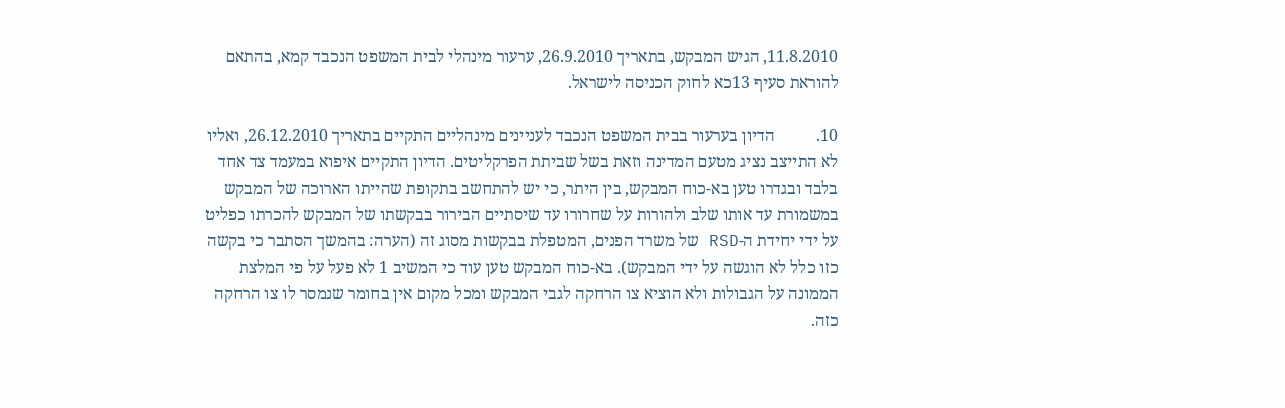11.8.2010, הגיש המבקש, בתאריך 26.9.2010, ערעור מינהלי לבית המשפט הנכבד קמא, בהתאם להוראת סעיף 13כא לחוק הכניסה לישראל.

10.          הדיון בערעור בבית המשפט הנכבד לעניינים מינהליים התקיים בתאריך 26.12.2010, ואליו לא התייצב נציג מטעם המדינה וזאת בשל שביתת הפרקליטים. הדיון התקיים איפוא במעמד צד אחד בלבד ובגדרו טען בא-כוח המבקש, בין היתר, כי יש להתחשב בתקופת שהייתו הארוכה של המבקש במשמורת עד אותו שלב ולהורות על שחרורו עד שיסתיים הבירור בבקשתו של המבקש להכרתו כפליט על ידי יחידת ה-RSD של משרד הפנים, המטפלת בבקשות מסוג זה (הערה: בהמשך הסתבר כי בקשה כזו כלל לא הוגשה על ידי המבקש). בא-כוח המבקש טען עוד כי המשיב 1 לא פעל על פי המלצת הממונה על הגבולות ולא הוציא צו הרחקה לגבי המבקש ומכל מקום אין בחומר שנמסר לו צו הרחקה כזה.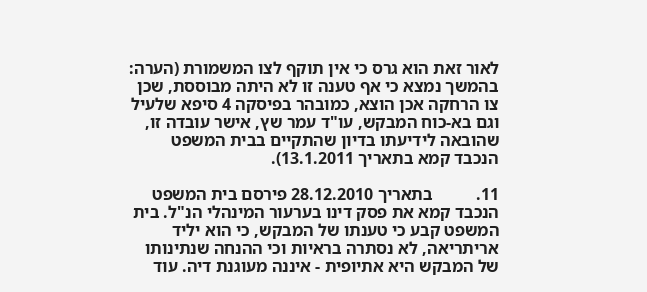לאור זאת הוא גרס כי אין תוקף לצו המשמורת (הערה: בהמשך נמצא כי אף טענה זו לא היתה מבוססת, שכן צו הרחקה אכן הוצא, כמובהר בפיסקה 4 סיפא שלעיל וגם בא-כוח המבקש, עו"ד עמר שץ, אישר עובדה זו, שהובאה לידיעתו בדיון שהתקיים בבית המשפט הנכבד קמא בתאריך 13.1.2011).

11.          בתאריך 28.12.2010 פירסם בית המשפט הנכבד קמא את פסק דינו בערעור המינהלי הנ"ל. בית המשפט קבע כי טענתו של המבקש, כי הוא יליד אריתריאה, לא נסתרה בראיות וכי ההנחה שנתינותו של המבקש היא אתיופית - איננה מעוגנת דיה. עוד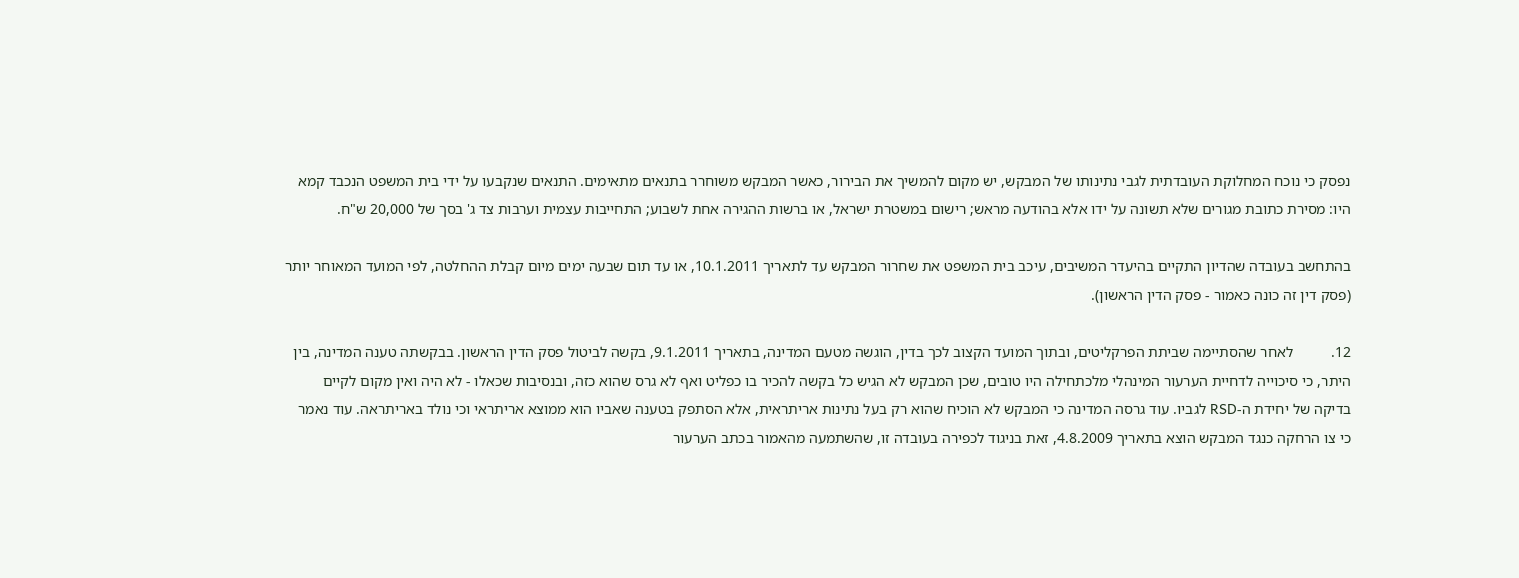נפסק כי נוכח המחלוקת העובדתית לגבי נתינותו של המבקש, יש מקום להמשיך את הבירור, כאשר המבקש משוחרר בתנאים מתאימים. התנאים שנקבעו על ידי בית המשפט הנכבד קמא היו: מסירת כתובת מגורים שלא תשונה על ידו אלא בהודעה מראש; רישום במשטרת ישראל, או ברשות ההגירה אחת לשבוע; התחייבות עצמית וערבות צד ג' בסך של 20,000 ש"ח.

בהתחשב בעובדה שהדיון התקיים בהיעדר המשיבים, עיכב בית המשפט את שחרור המבקש עד לתאריך 10.1.2011, או עד תום שבעה ימים מיום קבלת ההחלטה, לפי המועד המאוחר יותר (פסק דין זה כונה כאמור - פסק הדין הראשון).

12.          לאחר שהסתיימה שביתת הפרקליטים, ובתוך המועד הקצוב לכך בדין, הוגשה מטעם המדינה, בתאריך 9.1.2011, בקשה לביטול פסק הדין הראשון. בבקשתה טענה המדינה, בין היתר, כי סיכוייה לדחיית הערעור המינהלי מלכתחילה היו טובים, שכן המבקש לא הגיש כל בקשה להכיר בו כפליט ואף לא גרס שהוא כזה, ובנסיבות שכאלו - לא היה ואין מקום לקיים בדיקה של יחידת ה-RSD לגביו. עוד גרסה המדינה כי המבקש לא הוכיח שהוא רק בעל נתינות אריתראית, אלא הסתפק בטענה שאביו הוא ממוצא אריתראי וכי נולד באריתראה. עוד נאמר כי צו הרחקה כנגד המבקש הוצא בתאריך 4.8.2009, זאת בניגוד לכפירה בעובדה זו, שהשתמעה מהאמור בכתב הערעור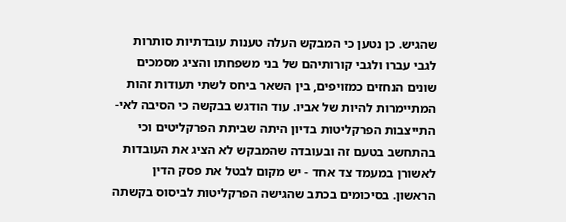שהגיש. כן נטען כי המבקש העלה טענות עובדתיות סותרות לגבי עברו ולגבי קורותיהם של בני משפחתו והציג מסמכים שונים הנחזים כמזויפים, בין השאר ביחס לשתי תעודות זהות המתיימרות להיות של אביו. עוד הודגש בבקשה כי הסיבה לאי-התייצבות הפרקליטות בדיון היתה שביתת הפרקליטים וכי בהתחשב בטעם זה ובעובדה שהמבקש לא הציג את העובדות לאשורן במעמד צד אחד - יש מקום לבטל את פסק הדין הראשון. בסיכומים בכתב שהגישה הפרקליטות לביסוס בקשתה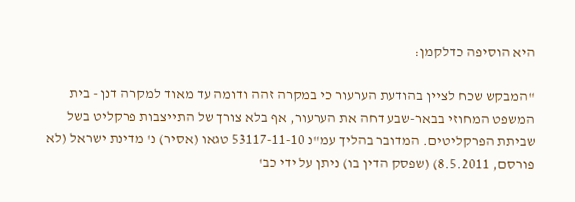היא הוסיפה כדלקמן:

"המבקש שכח לציין בהודעת הערעור כי במקרה זהה ודומה עד מאוד למקרה דנן - בית המשפט המחוזי בבאר-שבע דחה את הערעור, אף בלא צורך של התייצבות פרקליט בשל שביתת הפרקליטים. המדובר בהליך עמ"נ 53117-11-10 טגאו (אסיר) נ' מדינת ישראל (לא פורסם, 8.5.2011) (שפסק הדין בו) ניתן על ידי כב'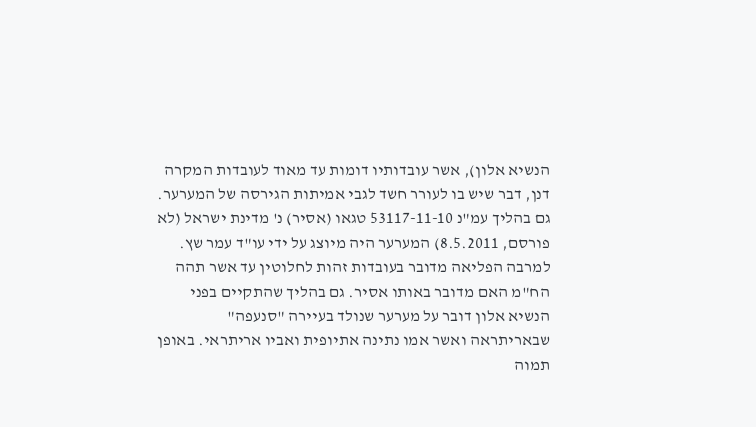הנשיא אלון), אשר עובדותיו דומות עד מאוד לעובדות המקרה דנן, דבר שיש בו לעורר חשד לגבי אמיתות הגירסה של המערער. גם בהליך עמ"נ 53117-11-10 טגאו (אסיר) נ' מדינת ישראל (לא פורסם, 8.5.2011) המערער היה מיוצג על ידי עו"ד עמר שץ. למרבה הפליאה מדובר בעובדות זהות לחלוטין עד אשר תהה הח"מ האם מדובר באותו אסיר. גם בהליך שהתקיים בפני הנשיא אלון דובר על מערער שנולד בעיירה "סנעפה" שבאריתראה ואשר אמו נתינה אתיופית ואביו אריתראי. באופן תמוה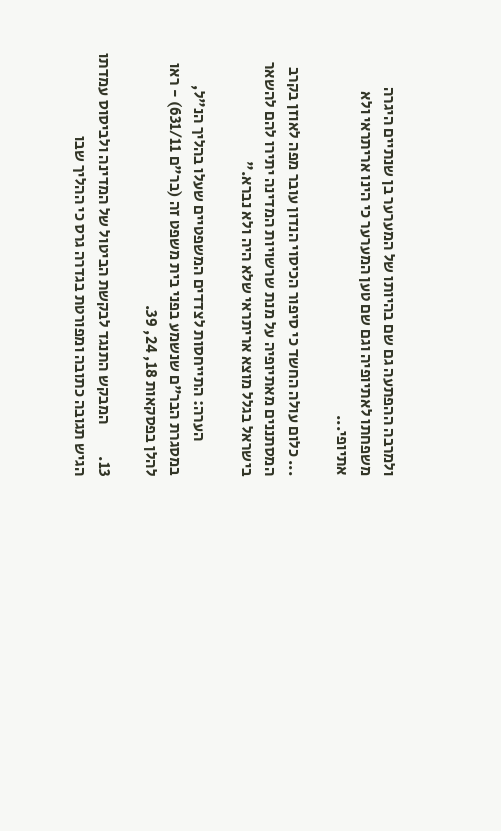ולמרבה ההפתעה גם שם בהיותו של המערער בן שנתיים היגרה משפחתו לאתיופיה וגם שם טען המערער כי הינו אריתראי ולא אתיופי...

... כלום עולה החשד כי סיפור הכיסוי הנדון עובר מפה לאוזן בקרב המסתננים מאתיופיה על מנת שרשויות המדינה יתירו להם להשאר בישראל בגלל מוצא אריתראי שלא היה ולא נברא."

           הערה: התייחסות לצדדים המשפטיים שעלו בהליך הנ"ל, במסגרת הבר"ם שנשמע בפני בית משפט זה (בר"ם 631/11) - ראו להלן בפסקאות 18, 24, 39.

13.          המבקש התנגד לבקשת הביטול של המדינה ולביסוס עמדתו הגיש תגובה כתובה ומפורטת בגדרה גרס כי ההליך שבו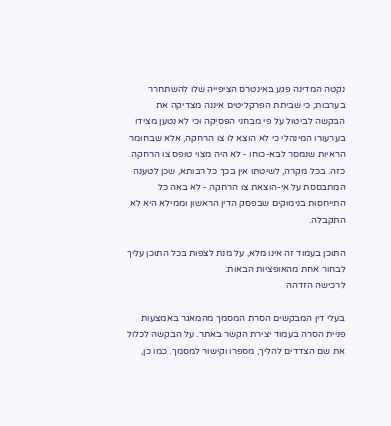נקטה המדינה פגע באינטרס הציפייה שלו להשתחרר בערבות; כי שביתת הפרקליטים איננה מצדיקה את הבקשה לביטול על פי מבחני הפסיקה וכי לא נטען מצידו בערעורו המינהלי כי לא הוצא לו צו הרחקה, אלא שבחומר הראיות שנמסר לבא-כוחו - לא היה מצוי טופס צו הרחקה כזה. בכל מקרה, לשיטתו אין בכך כל רבותא, שכן לטענה המתבססת על אי-הוצאת צו הרחקה - לא באה כל התייחסות בנימוקים שבפסק הדין הראשון וממילא היא לא התקבלה.

התוכן בעמוד זה אינו מלא, על מנת לצפות בכל התוכן עליך לבחור אחת מהאופציות הבאות:
לרכישה הזדהה

בעלי דין המבקשים הסרת המסמך מהמאגר באמצעות פניית הסרה בעמוד יצירת הקשר באתר. על הבקשה לכלול את שם הצדדים להליך, מספרו וקישור למסמך. כמו כן,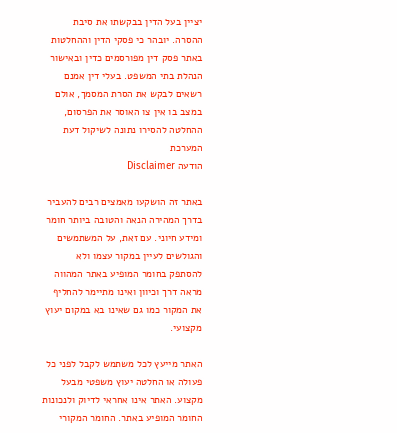יציין בעל הדין בבקשתו את סיבת ההסרה. יובהר כי פסקי הדין וההחלטות באתר פסק דין מפורסמים כדין ובאישור הנהלת בתי המשפט. בעלי דין אמנם רשאים לבקש את הסרת המסמך, אולם במצב בו אין צו האוסר את הפרסום, ההחלטה להסירו נתונה לשיקול דעת המערכת
הודעה Disclaimer

באתר זה הושקעו מאמצים רבים להעביר בדרך המהירה הנאה והטובה ביותר חומר ומידע חיוני. עם זאת, על המשתמשים והגולשים לעיין במקור עצמו ולא להסתפק בחומר המופיע באתר המהווה מראה דרך וכיוון ואינו מתיימר להחליף את המקור כמו גם שאינו בא במקום יעוץ מקצועי.

האתר מייעץ לכל משתמש לקבל לפני כל פעולה או החלטה יעוץ משפטי מבעל מקצוע. האתר אינו אחראי לדיוק ולנכונות החומר המופיע באתר. החומר המקורי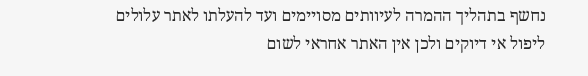נחשף בתהליך ההמרה לעיוותים מסויימים ועד להעלתו לאתר עלולים ליפול אי דיוקים ולכן אין האתר אחראי לשום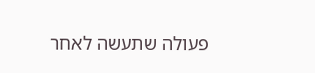פעולה שתעשה לאחר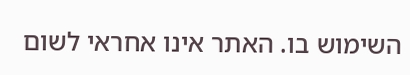השימוש בו. האתר אינו אחראי לשום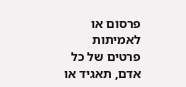פרסום או לאמיתות פרטים של כל אדם, תאגיד או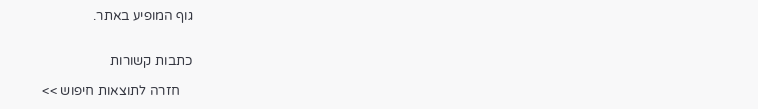גוף המופיע באתר.


כתבות קשורות

    חזרה לתוצאות חיפוש >>